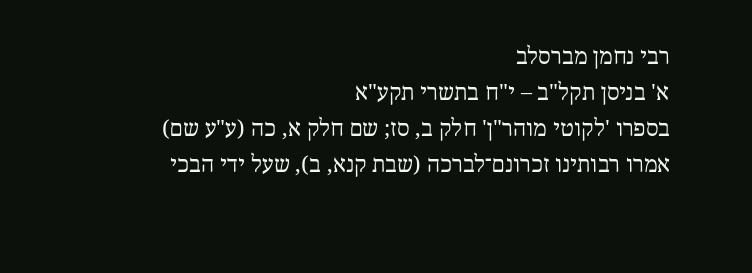רבי נחמן מברסלב
א' בניסן תקל"ב – י"ח בתשרי תקע"א
בספרו 'לקוטי מוהר"ן' חלק ב, סז; שם חלק א, כה (ע"ע שם)
אמרו רבותינו זכרונם־לברכה (שבת קנא, ב), שעל ידי הבכי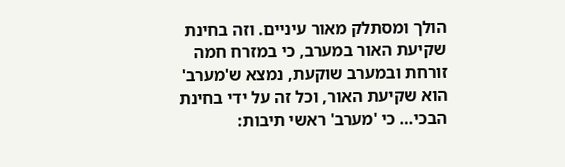הולך ומסתלק מאור עיניים. וזה בחינת שקיעת האור במערב, כי במזרח חמה זורחת ובמערב שוקעת, נמצא ש'מערב' הוא שקיעת האור, וכל זה על ידי בחינת הבכי… כי 'מערב' ראשי תיבות: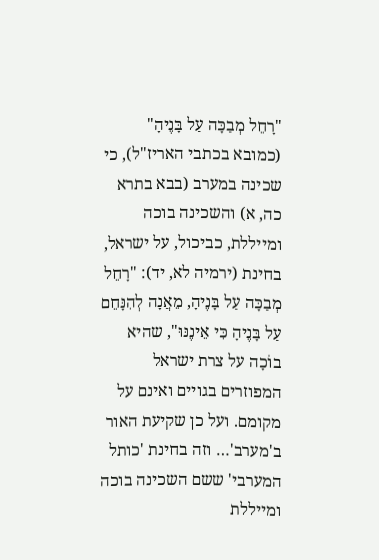"רָחֵל מְבַכָּה עַל בָּנֶיהָ" (כמובא בכתבי האריז"ל), כי שכינה במערב (בבא בתרא כה, א) והשכינה בוכה ומייללת, כביכול, על ישראל, בחינת (ירמיה לא, יד): "רָחֵל מְבַכָּה עַל בָּנֶיהָ, מֵאֲנָה לְהִנָּחֵם עַל בָּנֶיהָ כִּי אֵינֶנּוּ", שהיא בוֹכָה על צרת ישראל המפוזרים בגויים ואינם על מקומם. ועל כן שקיעת האור ב'מערב'… וזה בחינת 'כותל המערבי' ששם השכינה בוכה ומייללת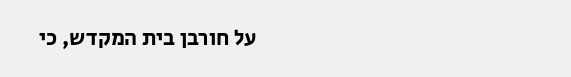על חורבן בית המקדש, כי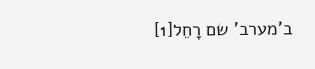ב'מערב' שם רָחֵל[1]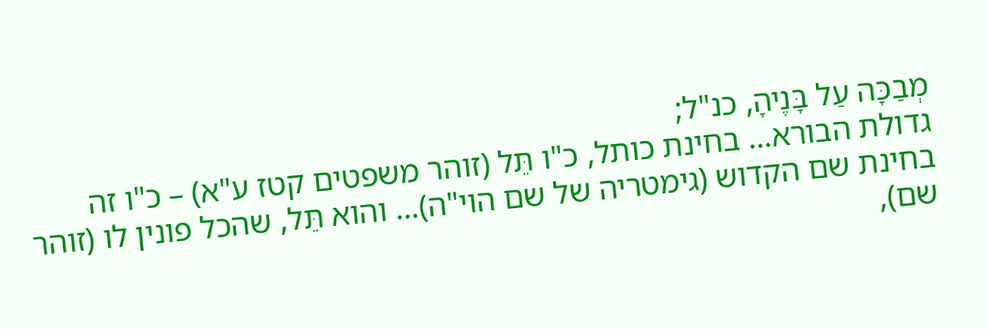מְבַכָּה עַל בָּנֶיהָ, כנ"ל;
גדולת הבורא… בחינת כותל, כ"ו תֵּל (זוהר משפטים קטז ע"א) – כ"ו זה בחינת שם הקדוש (גימטריה של שם הוי"ה)… והוא תֵּל, שהכל פונין לו (זוהר שם),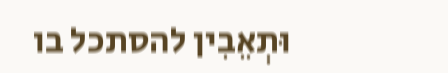וּתְאֵבִין להסתכל בו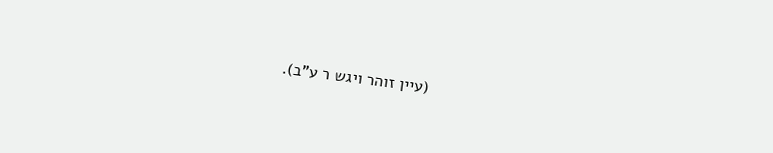(עיין זוהר ויגש ר ע"ב).